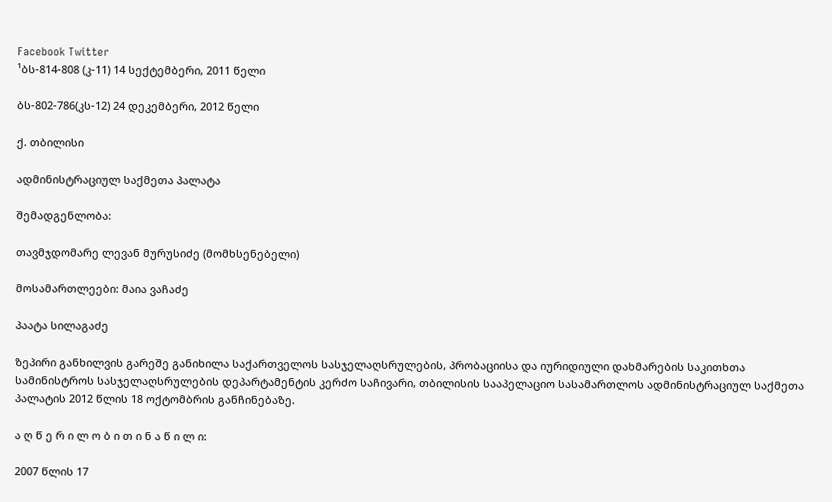Facebook Twitter
¹ბს-814-808 (კ-11) 14 სექტემბერი, 2011 წელი

ბს-802-786(კს-12) 24 დეკემბერი, 2012 წელი

ქ. თბილისი

ადმინისტრაციულ საქმეთა პალატა

შემადგენლობა:

თავმჯდომარე ლევან მურუსიძე (მომხსენებელი)

მოსამართლეები: მაია ვაჩაძე

პაატა სილაგაძე

ზეპირი განხილვის გარეშე განიხილა საქართველოს სასჯელაღსრულების, პრობაციისა და იურიდიული დახმარების საკითხთა სამინისტროს სასჯელაღსრულების დეპარტამენტის კერძო საჩივარი, თბილისის სააპელაციო სასამართლოს ადმინისტრაციულ საქმეთა პალატის 2012 წლის 18 ოქტომბრის განჩინებაზე.

ა ღ წ ე რ ი ლ ო ბ ი თ ი ნ ა წ ი ლ ი:

2007 წლის 17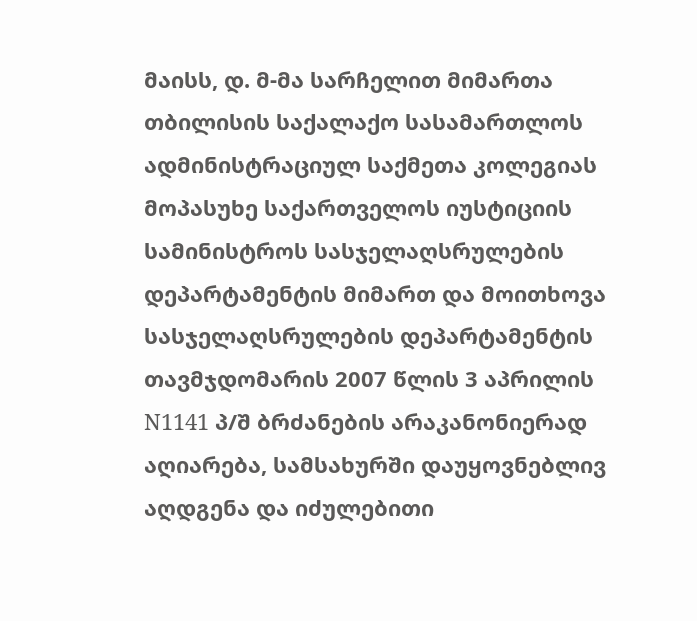მაისს, დ. მ-მა სარჩელით მიმართა თბილისის საქალაქო სასამართლოს ადმინისტრაციულ საქმეთა კოლეგიას მოპასუხე საქართველოს იუსტიციის სამინისტროს სასჯელაღსრულების დეპარტამენტის მიმართ და მოითხოვა სასჯელაღსრულების დეპარტამენტის თავმჯდომარის 2007 წლის 3 აპრილის N1141 პ/შ ბრძანების არაკანონიერად აღიარება, სამსახურში დაუყოვნებლივ აღდგენა და იძულებითი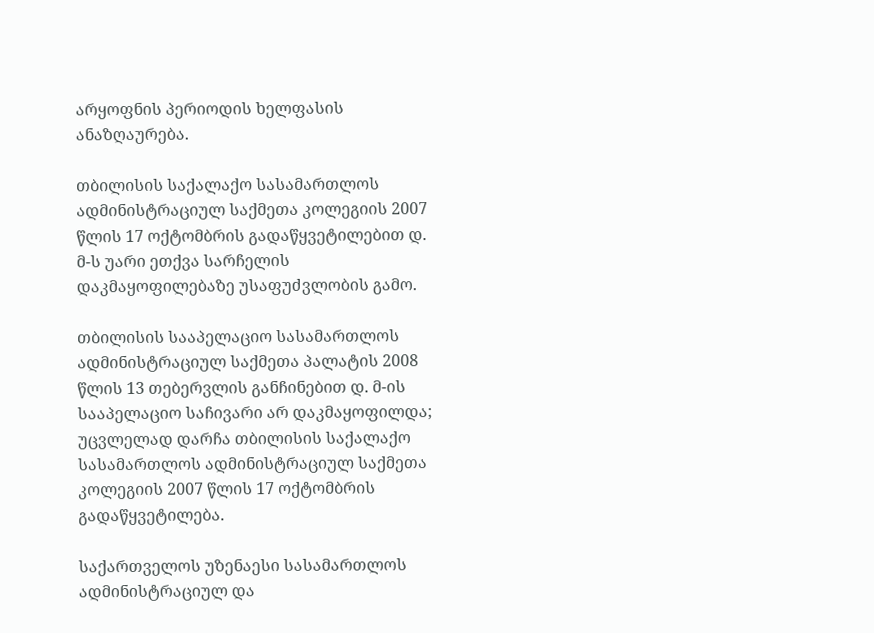არყოფნის პერიოდის ხელფასის ანაზღაურება.

თბილისის საქალაქო სასამართლოს ადმინისტრაციულ საქმეთა კოლეგიის 2007 წლის 17 ოქტომბრის გადაწყვეტილებით დ. მ-ს უარი ეთქვა სარჩელის დაკმაყოფილებაზე უსაფუძვლობის გამო.

თბილისის სააპელაციო სასამართლოს ადმინისტრაციულ საქმეთა პალატის 2008 წლის 13 თებერვლის განჩინებით დ. მ-ის სააპელაციო საჩივარი არ დაკმაყოფილდა; უცვლელად დარჩა თბილისის საქალაქო სასამართლოს ადმინისტრაციულ საქმეთა კოლეგიის 2007 წლის 17 ოქტომბრის გადაწყვეტილება.

საქართველოს უზენაესი სასამართლოს ადმინისტრაციულ და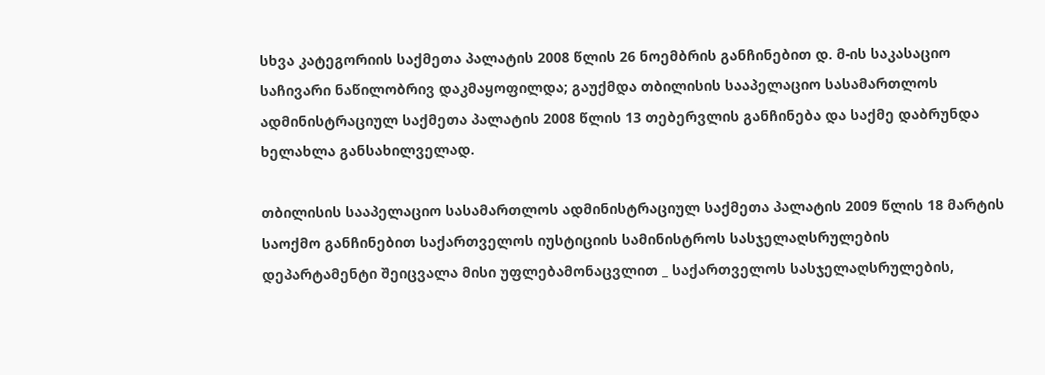სხვა კატეგორიის საქმეთა პალატის 2008 წლის 26 ნოემბრის განჩინებით დ. მ-ის საკასაციო საჩივარი ნაწილობრივ დაკმაყოფილდა; გაუქმდა თბილისის სააპელაციო სასამართლოს ადმინისტრაციულ საქმეთა პალატის 2008 წლის 13 თებერვლის განჩინება და საქმე დაბრუნდა ხელახლა განსახილველად.

თბილისის სააპელაციო სასამართლოს ადმინისტრაციულ საქმეთა პალატის 2009 წლის 18 მარტის საოქმო განჩინებით საქართველოს იუსტიციის სამინისტროს სასჯელაღსრულების დეპარტამენტი შეიცვალა მისი უფლებამონაცვლით _ საქართველოს სასჯელაღსრულების,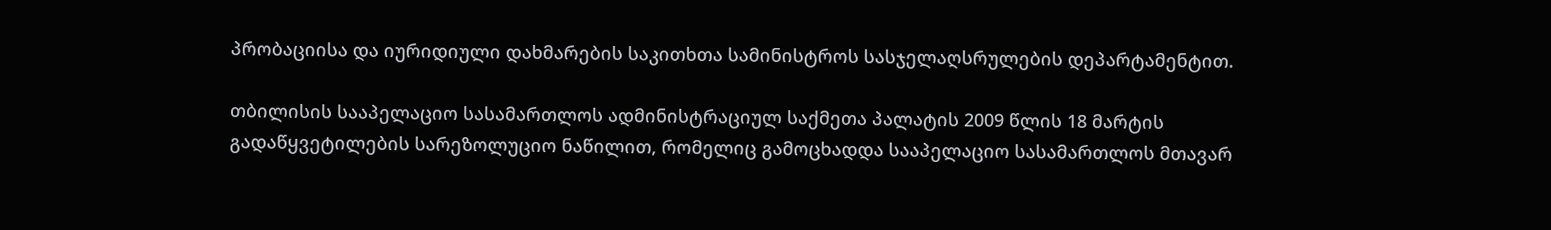პრობაციისა და იურიდიული დახმარების საკითხთა სამინისტროს სასჯელაღსრულების დეპარტამენტით.

თბილისის სააპელაციო სასამართლოს ადმინისტრაციულ საქმეთა პალატის 2009 წლის 18 მარტის გადაწყვეტილების სარეზოლუციო ნაწილით, რომელიც გამოცხადდა სააპელაციო სასამართლოს მთავარ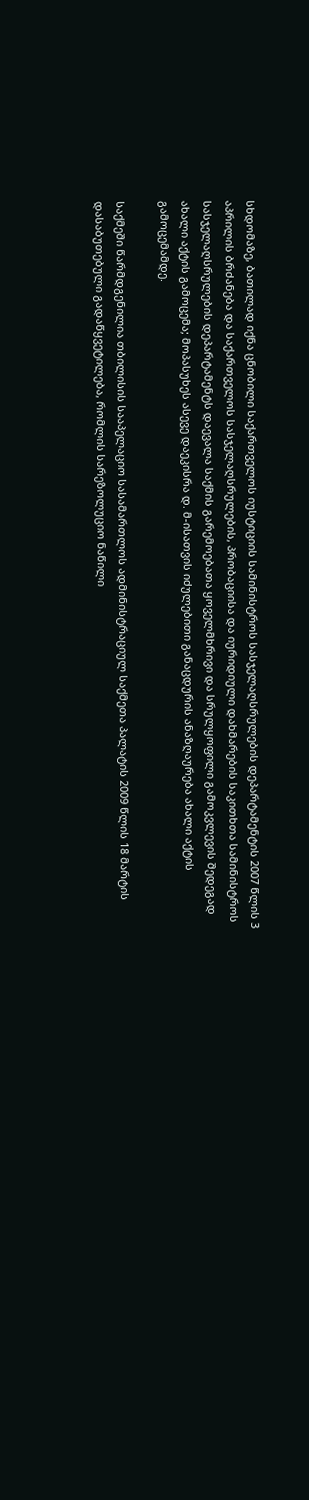სხდომაზე, ბათილად იქნა ცნობილი საქართველოს იუსტიციის სამინისტროს სასჯელაღსრულების დეპარტამენტის 2007 წლის 3 აპრილის ბრძანება და საქართველოს სასჯელაღსრულების, პრობაციისა და იურიდიული დახმარების საკითხთა სამინისტროს სასჯელაღსრულების დეპარტამენტს დაევალა საქმის გარემოებათა ყოველმხრივი და სრულყოფილი გამოკვლევის შედეგად ახალი აქტის გამოცემა; მოპასუხეს ასევე დაეკისრა დ. მ-ისათვის იძულებითი განაცდურის ანაზღაურება ახალი აქტის გამოცემამდე.

საქმეში წარმდგენილია თბილისის სააპელაციო სასამართლოს ადმინისტრაციულ საქმეთა პალატის 2009 წლის 18 მარტის დასაბუთებული გადაწყვეტილება, რომლის სარეზოლუციო ნაწილი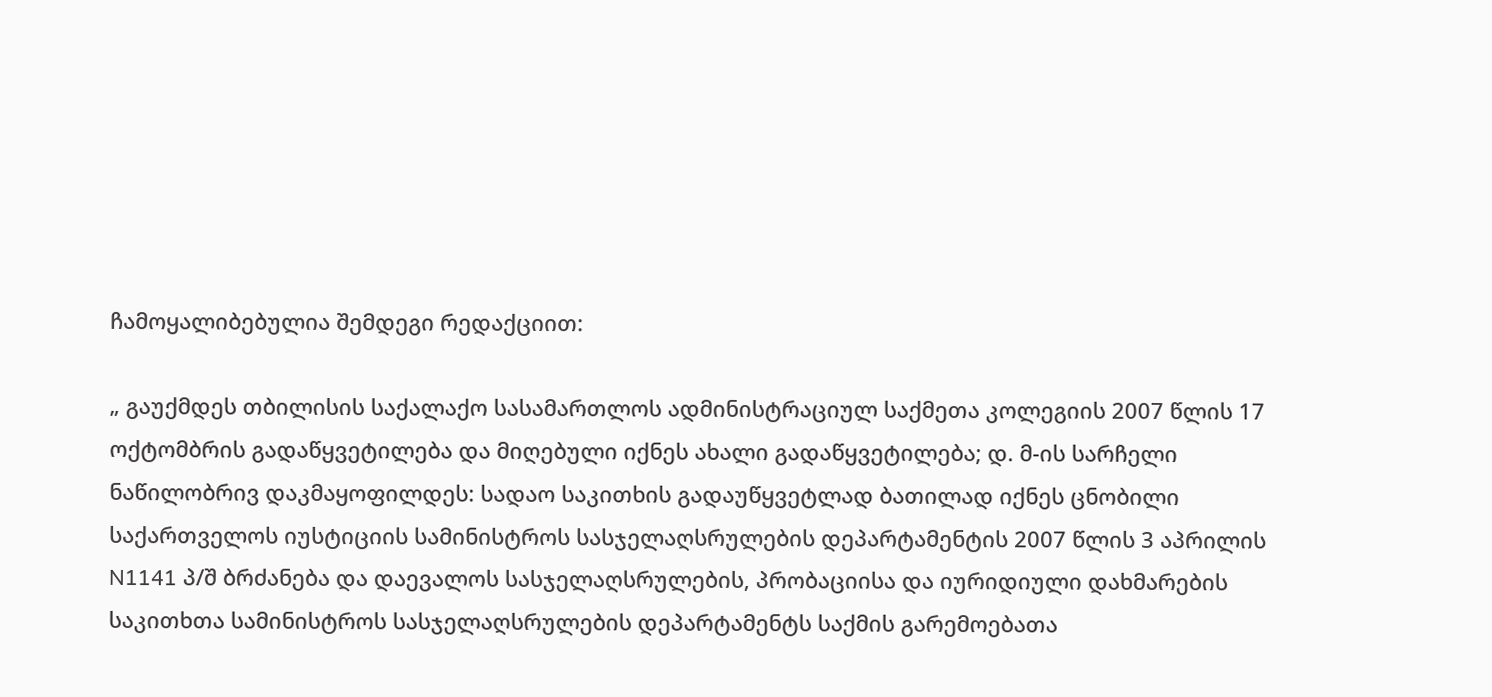ჩამოყალიბებულია შემდეგი რედაქციით:

„ გაუქმდეს თბილისის საქალაქო სასამართლოს ადმინისტრაციულ საქმეთა კოლეგიის 2007 წლის 17 ოქტომბრის გადაწყვეტილება და მიღებული იქნეს ახალი გადაწყვეტილება; დ. მ-ის სარჩელი ნაწილობრივ დაკმაყოფილდეს: სადაო საკითხის გადაუწყვეტლად ბათილად იქნეს ცნობილი საქართველოს იუსტიციის სამინისტროს სასჯელაღსრულების დეპარტამენტის 2007 წლის 3 აპრილის N1141 პ/შ ბრძანება და დაევალოს სასჯელაღსრულების, პრობაციისა და იურიდიული დახმარების საკითხთა სამინისტროს სასჯელაღსრულების დეპარტამენტს საქმის გარემოებათა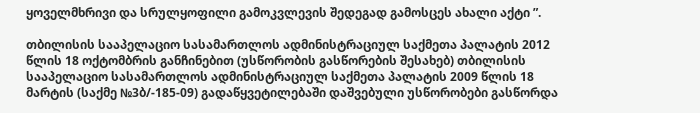ყოველმხრივი და სრულყოფილი გამოკვლევის შედეგად გამოსცეს ახალი აქტი ”.

თბილისის სააპელაციო სასამართლოს ადმინისტრაციულ საქმეთა პალატის 2012 წლის 18 ოქტომბრის განჩინებით (უსწორობის გასწორების შესახებ) თბილისის სააპელაციო სასამართლოს ადმინისტრაციულ საქმეთა პალატის 2009 წლის 18 მარტის (საქმე №3ბ/-185-09) გადაწყვეტილებაში დაშვებული უსწორობები გასწორდა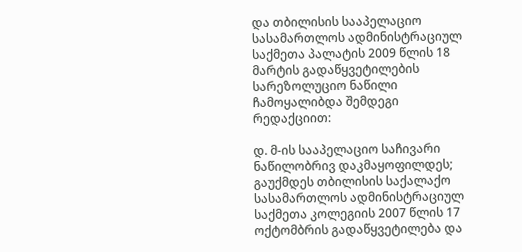და თბილისის სააპელაციო სასამართლოს ადმინისტრაციულ საქმეთა პალატის 2009 წლის 18 მარტის გადაწყვეტილების სარეზოლუციო ნაწილი ჩამოყალიბდა შემდეგი რედაქციით:

დ. მ-ის სააპელაციო საჩივარი ნაწილობრივ დაკმაყოფილდეს; გაუქმდეს თბილისის საქალაქო სასამართლოს ადმინისტრაციულ საქმეთა კოლეგიის 2007 წლის 17 ოქტომბრის გადაწყვეტილება და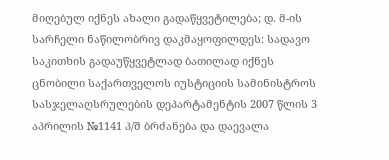მიღებულ იქნეს ახალი გადაწყვეტილება; დ. მ-ის სარჩელი ნაწილობრივ დაკმაყოფილდეს: სადავო საკითხის გადაუწყვეტლად ბათილად იქნეს ცნობილი საქართველოს იუსტიციის სამინისტროს სასჯელაღსრულების დეპარტამენტის 2007 წლის 3 აპრილის №1141 პ/შ ბრძანება და დაევალა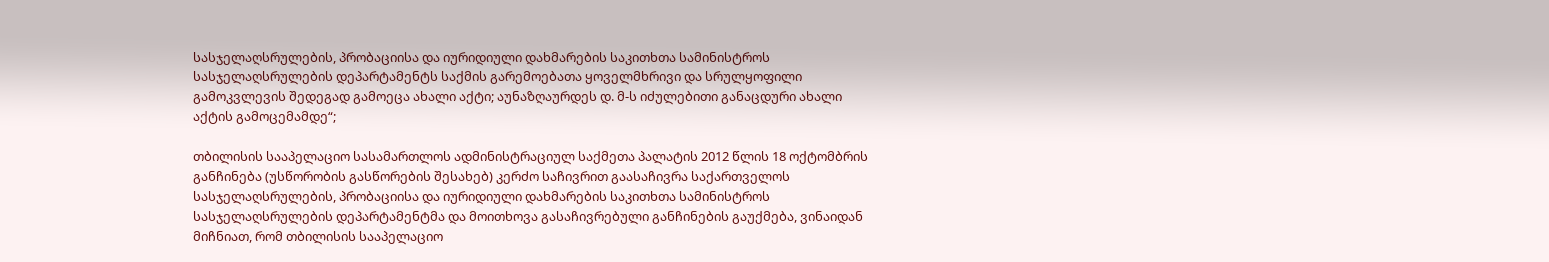სასჯელაღსრულების, პრობაციისა და იურიდიული დახმარების საკითხთა სამინისტროს სასჯელაღსრულების დეპარტამენტს საქმის გარემოებათა ყოველმხრივი და სრულყოფილი გამოკვლევის შედეგად გამოეცა ახალი აქტი; აუნაზღაურდეს დ. მ-ს იძულებითი განაცდური ახალი აქტის გამოცემამდე“;

თბილისის სააპელაციო სასამართლოს ადმინისტრაციულ საქმეთა პალატის 2012 წლის 18 ოქტომბრის განჩინება (უსწორობის გასწორების შესახებ) კერძო საჩივრით გაასაჩივრა საქართველოს სასჯელაღსრულების, პრობაციისა და იურიდიული დახმარების საკითხთა სამინისტროს სასჯელაღსრულების დეპარტამენტმა და მოითხოვა გასაჩივრებული განჩინების გაუქმება, ვინაიდან მიჩნიათ, რომ თბილისის სააპელაციო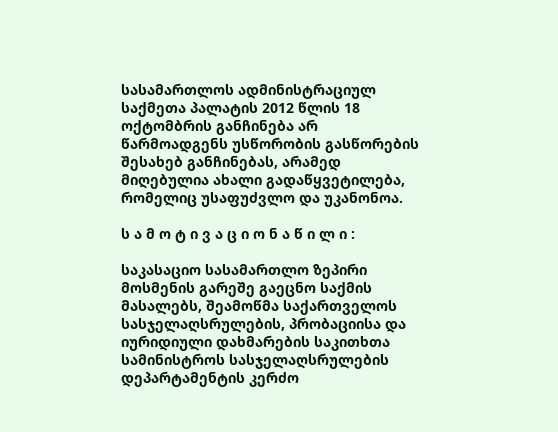სასამართლოს ადმინისტრაციულ საქმეთა პალატის 2012 წლის 18 ოქტომბრის განჩინება არ წარმოადგენს უსწორობის გასწორების შესახებ განჩინებას, არამედ მიღებულია ახალი გადაწყვეტილება, რომელიც უსაფუძვლო და უკანონოა.

ს ა მ ო ტ ი ვ ა ც ი ო ნ ა წ ი ლ ი :

საკასაციო სასამართლო ზეპირი მოსმენის გარეშე გაეცნო საქმის მასალებს, შეამოწმა საქართველოს სასჯელაღსრულების, პრობაციისა და იურიდიული დახმარების საკითხთა სამინისტროს სასჯელაღსრულების დეპარტამენტის კერძო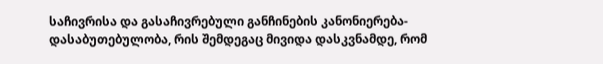საჩივრისა და გასაჩივრებული განჩინების კანონიერება-დასაბუთებულობა, რის შემდეგაც მივიდა დასკვნამდე, რომ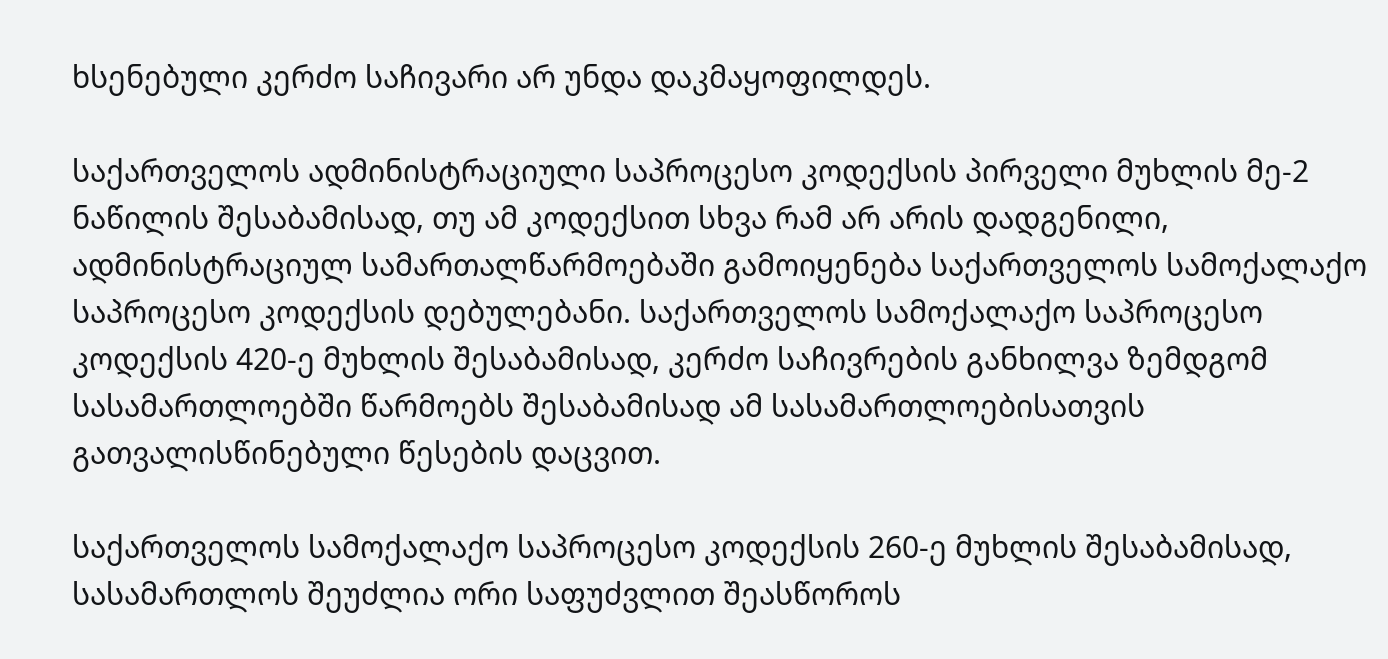ხსენებული კერძო საჩივარი არ უნდა დაკმაყოფილდეს.

საქართველოს ადმინისტრაციული საპროცესო კოდექსის პირველი მუხლის მე-2 ნაწილის შესაბამისად, თუ ამ კოდექსით სხვა რამ არ არის დადგენილი, ადმინისტრაციულ სამართალწარმოებაში გამოიყენება საქართველოს სამოქალაქო საპროცესო კოდექსის დებულებანი. საქართველოს სამოქალაქო საპროცესო კოდექსის 420-ე მუხლის შესაბამისად, კერძო საჩივრების განხილვა ზემდგომ სასამართლოებში წარმოებს შესაბამისად ამ სასამართლოებისათვის გათვალისწინებული წესების დაცვით.

საქართველოს სამოქალაქო საპროცესო კოდექსის 260-ე მუხლის შესაბამისად, სასამართლოს შეუძლია ორი საფუძვლით შეასწოროს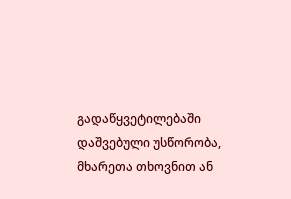გადაწყვეტილებაში დაშვებული უსწორობა, მხარეთა თხოვნით ან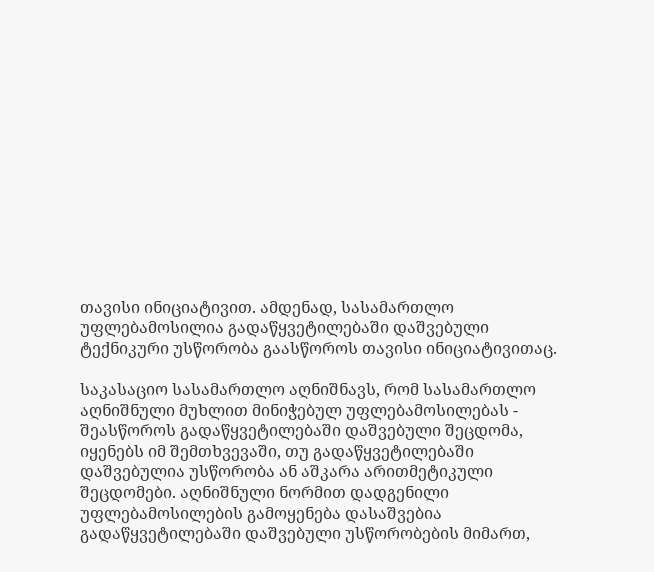თავისი ინიციატივით. ამდენად, სასამართლო უფლებამოსილია გადაწყვეტილებაში დაშვებული ტექნიკური უსწორობა გაასწოროს თავისი ინიციატივითაც.

საკასაციო სასამართლო აღნიშნავს, რომ სასამართლო აღნიშნული მუხლით მინიჭებულ უფლებამოსილებას - შეასწოროს გადაწყვეტილებაში დაშვებული შეცდომა, იყენებს იმ შემთხვევაში, თუ გადაწყვეტილებაში დაშვებულია უსწორობა ან აშკარა არითმეტიკული შეცდომები. აღნიშნული ნორმით დადგენილი უფლებამოსილების გამოყენება დასაშვებია გადაწყვეტილებაში დაშვებული უსწორობების მიმართ,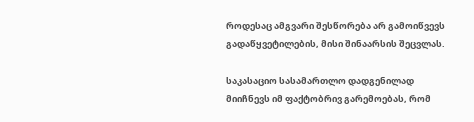როდესაც ამგვარი შესწორება არ გამოიწვევს გადაწყვეტილების, მისი შინაარსის შეცვლას.

საკასაციო სასამართლო დადგენილად მიიჩნევს იმ ფაქტობრივ გარემოებას, რომ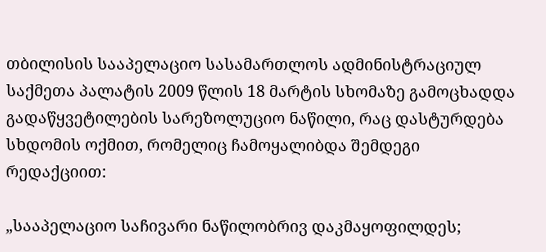თბილისის სააპელაციო სასამართლოს ადმინისტრაციულ საქმეთა პალატის 2009 წლის 18 მარტის სხომაზე გამოცხადდა გადაწყვეტილების სარეზოლუციო ნაწილი, რაც დასტურდება სხდომის ოქმით, რომელიც ჩამოყალიბდა შემდეგი რედაქციით:

„სააპელაციო საჩივარი ნაწილობრივ დაკმაყოფილდეს;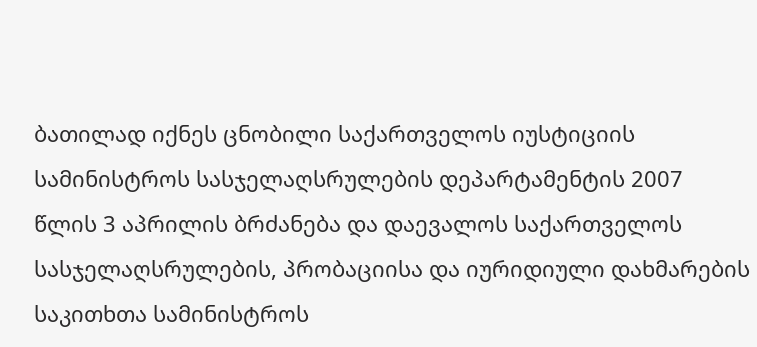ბათილად იქნეს ცნობილი საქართველოს იუსტიციის სამინისტროს სასჯელაღსრულების დეპარტამენტის 2007 წლის 3 აპრილის ბრძანება და დაევალოს საქართველოს სასჯელაღსრულების, პრობაციისა და იურიდიული დახმარების საკითხთა სამინისტროს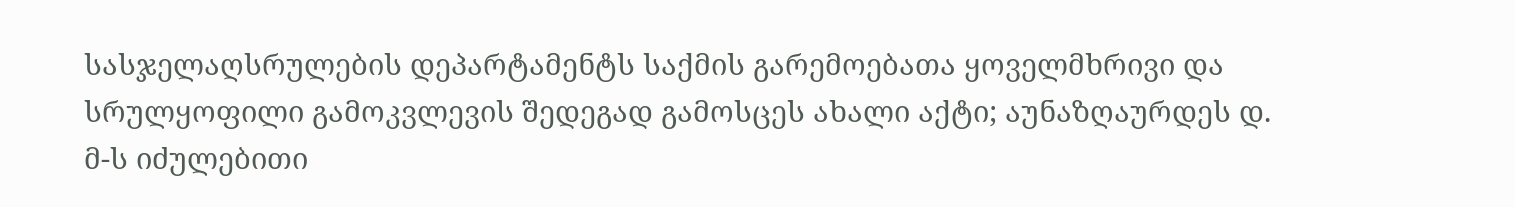სასჯელაღსრულების დეპარტამენტს საქმის გარემოებათა ყოველმხრივი და სრულყოფილი გამოკვლევის შედეგად გამოსცეს ახალი აქტი; აუნაზღაურდეს დ. მ-ს იძულებითი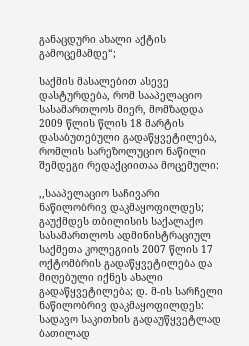განაცდური ახალი აქტის გამოცემამდე“;

საქმის მასალებით ასევე დასტურდება, რომ სააპელაციო სასამართლოს მიერ, მომზადდა 2009 წლის წლის 18 მარტის დასაბუთებული გადაწყვეტილება, რომლის სარეზოლუციო ნაწილი შემდეგი რედაქციითაა მოცემული:

,,სააპელაციო საჩივარი ნაწილობრივ დაკმაყოფილდეს; გაუქმდეს თბილისის საქალაქო სასამართლოს ადმინისტრაციულ საქმეთა კოლეგიის 2007 წლის 17 ოქტომბრის გადაწყვეტილება და მიღებული იქნეს ახალი გადაწყვეტილება; დ. მ-ის სარჩელი ნაწილობრივ დაკმაყოფილდეს: სადავო საკითხის გადაუწყვეტლად ბათილად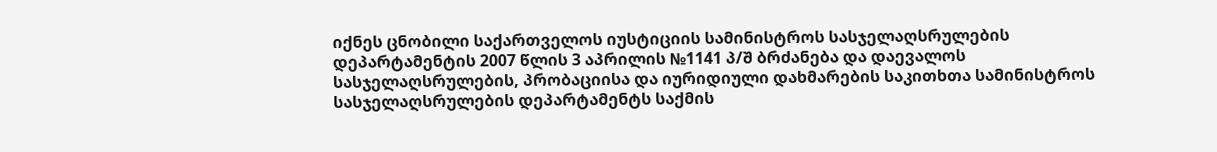იქნეს ცნობილი საქართველოს იუსტიციის სამინისტროს სასჯელაღსრულების დეპარტამენტის 2007 წლის 3 აპრილის №1141 პ/შ ბრძანება და დაევალოს სასჯელაღსრულების, პრობაციისა და იურიდიული დახმარების საკითხთა სამინისტროს სასჯელაღსრულების დეპარტამენტს საქმის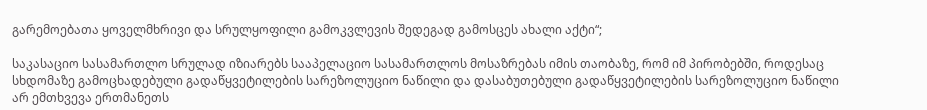გარემოებათა ყოველმხრივი და სრულყოფილი გამოკვლევის შედეგად გამოსცეს ახალი აქტი“;

საკასაციო სასამართლო სრულად იზიარებს სააპელაციო სასამართლოს მოსაზრებას იმის თაობაზე, რომ იმ პირობებში, როდესაც სხდომაზე გამოცხადებული გადაწყვეტილების სარეზოლუციო ნაწილი და დასაბუთებული გადაწყვეტილების სარეზოლუციო ნაწილი არ ემთხვევა ერთმანეთს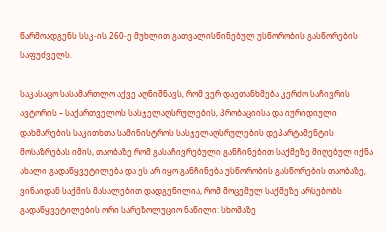წარმოადგენს სსკ-ის 260-ე მუხლით გათვალისწინებულ უსწორობის გასწორების საფუძველს.

საკასაცო სასამართლო აქვე აღნიშნავს, რომ ვერ დაეთანხმება კერძო საჩივრის ავტორის – საქართველოს სასჯელაღსრულების, პრობაციისა და იურიდიული დახმარების საკითხთა სამინისტროს სასჯელაღსრულების დეპარტამენტის მოსაზრებას იმის, თაობაზე რომ გასაჩივრებული განჩინებით საქმეზე მიღებულ იქნა ახალი გადაწყვეტილება და ეს არ იყო განჩინება უსწორობის გასწორების თაობაზე, ვინაიდან საქმის მასალებით დადგენილია, რომ მოცემულ საქმეზე არსებობს გადაწყვეტილების ორი სარეზოლუციო ნაწილი: სხომაზე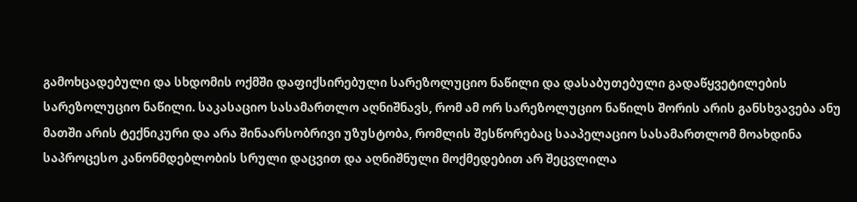გამოხცადებული და სხდომის ოქმში დაფიქსირებული სარეზოლუციო ნაწილი და დასაბუთებული გადაწყვეტილების სარეზოლუციო ნაწილი. საკასაციო სასამართლო აღნიშნავს, რომ ამ ორ სარეზოლუციო ნაწილს შორის არის განსხვავება ანუ მათში არის ტექნიკური და არა შინაარსობრივი უზუსტობა, რომლის შესწორებაც სააპელაციო სასამართლომ მოახდინა საპროცესო კანონმდებლობის სრული დაცვით და აღნიშნული მოქმედებით არ შეცვლილა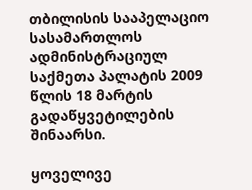თბილისის სააპელაციო სასამართლოს ადმინისტრაციულ საქმეთა პალატის 2009 წლის 18 მარტის გადაწყვეტილების შინაარსი.

ყოველივე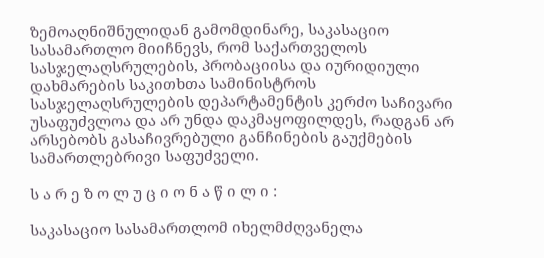ზემოაღნიშნულიდან გამომდინარე, საკასაციო სასამართლო მიიჩნევს, რომ საქართველოს სასჯელაღსრულების, პრობაციისა და იურიდიული დახმარების საკითხთა სამინისტროს სასჯელაღსრულების დეპარტამენტის კერძო საჩივარი უსაფუძვლოა და არ უნდა დაკმაყოფილდეს, რადგან არ არსებობს გასაჩივრებული განჩინების გაუქმების სამართლებრივი საფუძველი.

ს ა რ ე ზ ო ლ უ ც ი ო ნ ა წ ი ლ ი :

საკასაციო სასამართლომ იხელმძღვანელა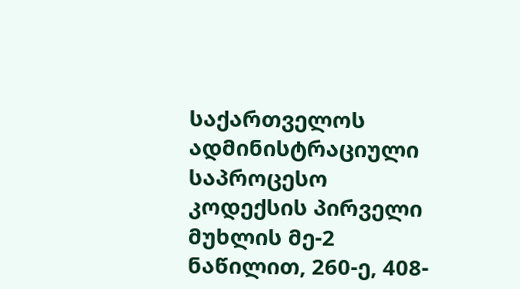საქართველოს ადმინისტრაციული საპროცესო კოდექსის პირველი მუხლის მე-2 ნაწილით, 260-ე, 408-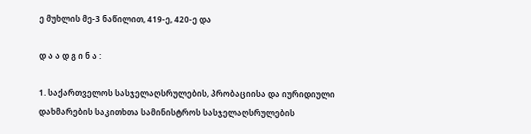ე მუხლის მე-3 ნაწილით, 419-ე, 420-ე და

დ ა ა დ გ ი ნ ა :

1. საქართველოს სასჯელაღსრულების, პრობაციისა და იურიდიული დახმარების საკითხთა სამინისტროს სასჯელაღსრულების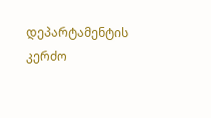დეპარტამენტის კერძო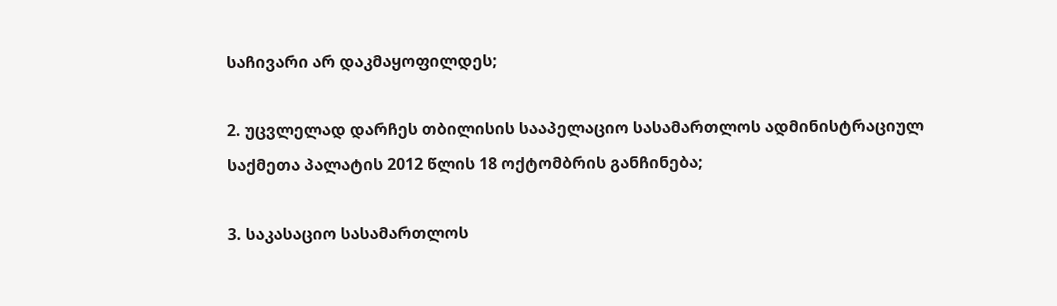საჩივარი არ დაკმაყოფილდეს;

2. უცვლელად დარჩეს თბილისის სააპელაციო სასამართლოს ადმინისტრაციულ საქმეთა პალატის 2012 წლის 18 ოქტომბრის განჩინება;

3. საკასაციო სასამართლოს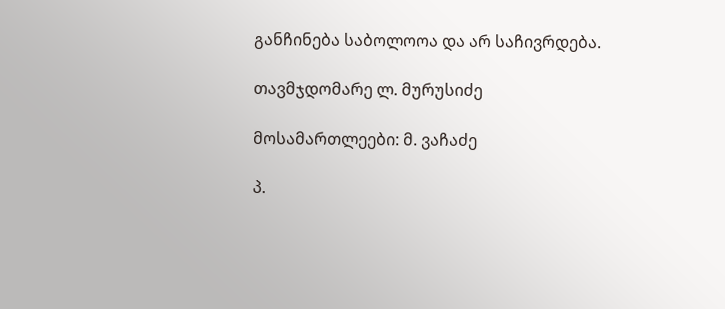განჩინება საბოლოოა და არ საჩივრდება.

თავმჯდომარე ლ. მურუსიძე

მოსამართლეები: მ. ვაჩაძე

პ.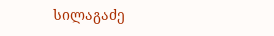სილაგაძე